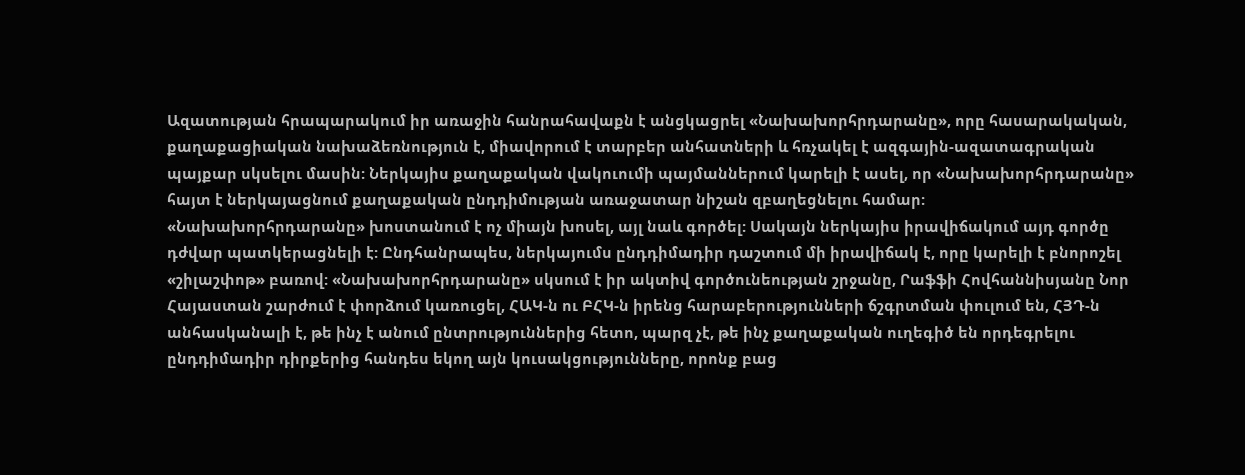Ազատության հրապարակում իր առաջին հանրահավաքն է անցկացրել «Նախախորհրդարանը», որը հասարակական, քաղաքացիական նախաձեռնություն է, միավորում է տարբեր անհատների և հռչակել է ազգային-ազատագրական պայքար սկսելու մասին: Ներկայիս քաղաքական վակուումի պայմաններում կարելի է ասել, որ «Նախախորհրդարանը» հայտ է ներկայացնում քաղաքական ընդդիմության առաջատար նիշան զբաղեցնելու համար:
«Նախախորհրդարանը» խոստանում է ոչ միայն խոսել, այլ նաև գործել: Սակայն ներկայիս իրավիճակում այդ գործը դժվար պատկերացնելի է: Ընդհանրապես, ներկայումս ընդդիմադիր դաշտում մի իրավիճակ է, որը կարելի է բնորոշել «շիլաշփոթ» բառով: «Նախախորհրդարանը» սկսում է իր ակտիվ գործունեության շրջանը, Րաֆֆի Հովհաննիսյանը Նոր Հայաստան շարժում է փորձում կառուցել, ՀԱԿ-ն ու ԲՀԿ-ն իրենց հարաբերությունների ճշգրտման փուլում են, ՀՅԴ-ն անհասկանալի է, թե ինչ է անում ընտրություններից հետո, պարզ չէ, թե ինչ քաղաքական ուղեգիծ են որդեգրելու ընդդիմադիր դիրքերից հանդես եկող այն կուսակցությունները, որոնք բաց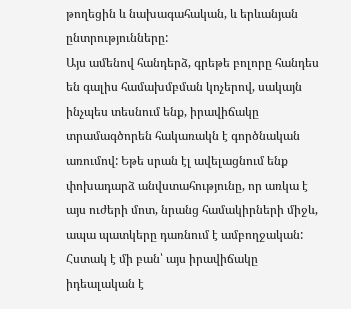թողեցին և նախագահական, և երևանյան ընտրությունները:
Այս ամենով հանդերձ, գրեթե բոլորը հանդես են գալիս համախմբման կոչերով, սակայն ինչպես տեսնում ենք, իրավիճակը տրամագծորեն հակառակն է գործնական առումով: Եթե սրան էլ ավելացնում ենք փոխադարձ անվստահությունը, որ առկա է այս ուժերի մոտ, նրանց համակիրների միջև, ապա պատկերը դառնում է ամբողջական:
Հստակ է մի բան՝ այս իրավիճակը իդեալական է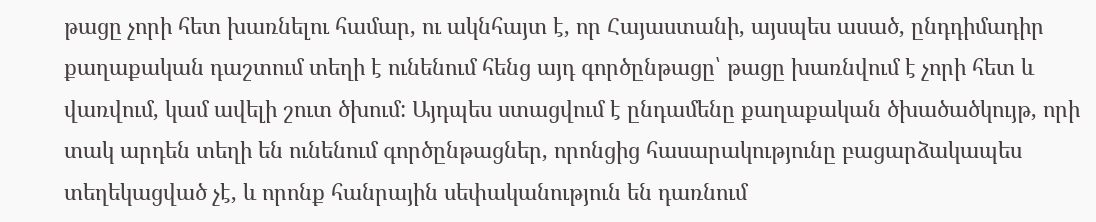թացը չորի հետ խառնելու համար, ու ակնհայտ է, որ Հայաստանի, այսպես ասած, ընդդիմադիր քաղաքական դաշտում տեղի է ունենում հենց այդ գործընթացը՝ թացը խառնվում է չորի հետ և վառվում, կամ ավելի շուտ ծխում: Այդպես ստացվում է ընդամենը քաղաքական ծխածածկույթ, որի տակ արդեն տեղի են ունենում գործընթացներ, որոնցից հասարակությունը բացարձակապես տեղեկացված չէ, և որոնք հանրային սեփականություն են դառնում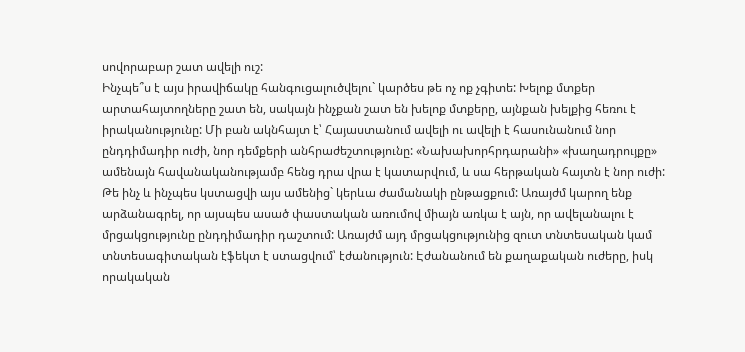սովորաբար շատ ավելի ուշ:
Ինչպե՞ս է այս իրավիճակը հանգուցալուծվելու` կարծես թե ոչ ոք չգիտե: Խելոք մտքեր արտահայտողները շատ են, սակայն ինչքան շատ են խելոք մտքերը, այնքան խելքից հեռու է իրականությունը: Մի բան ակնհայտ է՝ Հայաստանում ավելի ու ավելի է հասունանում նոր ընդդիմադիր ուժի, նոր դեմքերի անհրաժեշտությունը: «Նախախորհրդարանի» «խաղադրույքը» ամենայն հավանականությամբ հենց դրա վրա է կատարվում, և սա հերթական հայտն է նոր ուժի:
Թե ինչ և ինչպես կստացվի այս ամենից` կերևա ժամանակի ընթացքում: Առայժմ կարող ենք արձանագրել, որ այսպես ասած փաստական առումով միայն առկա է այն, որ ավելանալու է մրցակցությունը ընդդիմադիր դաշտում: Առայժմ այդ մրցակցությունից զուտ տնտեսական կամ տնտեսագիտական էֆեկտ է ստացվում՝ էժանություն: Էժանանում են քաղաքական ուժերը, իսկ որակական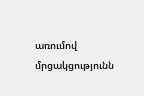առումով մրցակցությունն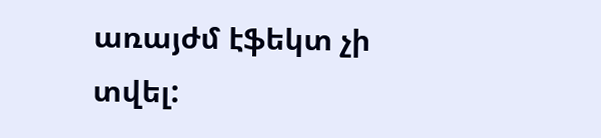առայժմ էֆեկտ չի տվել: